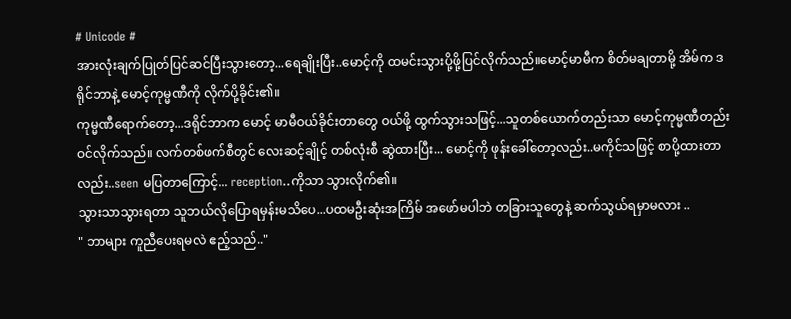# Unicode #
အားလုံးချက်ပြုတ်ပြင်ဆင်ပြီးသွားတော့...ရေချိုးပြီး..မောင့်ကို ထမင်းသွားပို့ဖို့ပြင်လိုက်သည်။မောင့်မာမီက စိတ်မချတာမို့ အိမ်က ဒရိုင်ဘာနဲ့ မောင့်ကုမ္မဏီကို လိုက်ပို့ခိုင်း၏။
ကုမ္မဏီရောက်တော့...ဒရိုင်ဘာက မောင့် မာမီဝယ်ခိုင်းတာတွေ ဝယ်ဖို့ ထွက်သွားသဖြင့်...သူတစ်ယောက်တည်းသာ မောင့်ကုမ္မဏီတည်း ဝင်လိုက်သည်။ လက်တစ်ဖက်စီတွင် လေးဆင့်ချိုင့် တစ်လုံးစီ ဆွဲထားပြီး... မောင့်ကို ဖုန်းခေါ်တော့လည်း..မကိုင်သဖြင့် စာပို့ထားတာလည်း..seen မပြတာကြောင့်... reception..ကိုသာ သွားလိုက်၏။
သွားသာသွားရတာ သူဘယ်လိုပြောရမှန်းမသိပေ...ပထမဦးဆုံးအကြိမ် အဖော်မပါဘဲ တခြားသူတွေနဲ့ ဆက်သွယ်ရမှာမလား ..
" ဘာများ ကူညီပေးရမလဲ ဧည့်သည်.."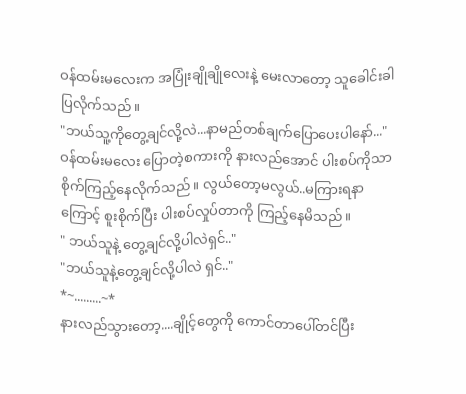ဝန်ထမ်းမလေးက အပြုံးချိုချိုလေးနဲ့ မေးလာတော့ သူခေါင်းခါပြလိုက်သည်။
"ဘယ်သူ့ကိုတွေ့ချင်လို့လဲ...နာမည်တစ်ချက်ပြောပေးပါနော်..."
ဝန်ထမ်းမလေး ပြောတဲ့စကားကို နားလည်အောင် ပါးစပ်ကိုသာ စိုက်ကြည့်နေလိုက်သည်။ လွယ်တော့မလွယ်..မကြားရနာကြောင့် စူးစိုက်ပြီး ပါးစပ်လှုပ်တာကို ကြည့်နေမိသည်။
" ဘယ်သူနဲ့ တွေ့ချင်လို့ပါလဲရှင်.."
"ဘယ်သူနဲ့တွေ့ချင်လို့ပါလဲ ရှင်.."
*~.........~*
နားလည်သွားတော့....ချိုင့်တွေကို ကောင်တာပေါ်တင်ပြီး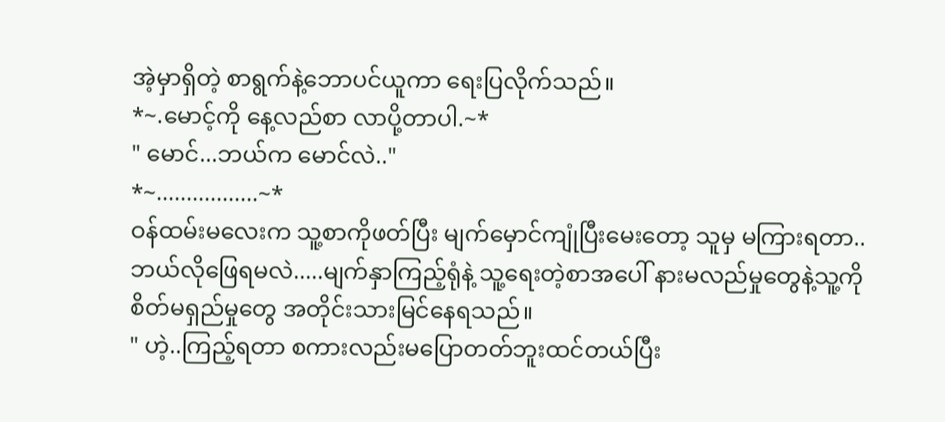အဲ့မှာရှိတဲ့ စာရွက်နဲ့ဘောပင်ယူကာ ရေးပြလိုက်သည်။
*~.မောင့်ကို နေ့လည်စာ လာပို့တာပါ.~*
" မောင်...ဘယ်က မောင်လဲ.."
*~.................~*
ဝန်ထမ်းမလေးက သူ့စာကိုဖတ်ပြီး မျက်မှောင်ကျုံပြီးမေးတော့ သူမှ မကြားရတာ..ဘယ်လိုဖြေရမလဲ.....မျက်နှာကြည့်ရုံနဲ့ သူ့ရေးတဲ့စာအပေါ် နားမလည်မှုတွေနဲ့သူ့ကို စိတ်မရှည်မှုတွေ အတိုင်းသားမြင်နေရသည်။
" ဟဲ့..ကြည့်ရတာ စကားလည်းမပြောတတ်ဘူးထင်တယ်ပြီး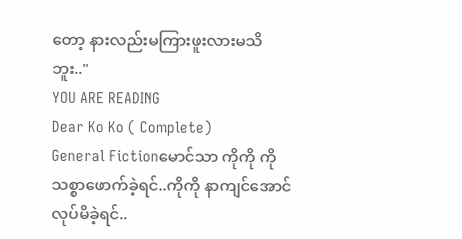တော့ နားလည်းမကြားဖူးလားမသိဘူး.."
YOU ARE READING
Dear Ko Ko ( Complete)
General Fictionမောင်သာ ကိုကို ကို သစ္စာဖောက်ခဲ့ရင်..ကိုကို နာကျင်အောင်လုပ်မိခဲ့ရင်..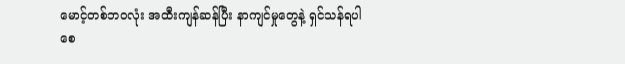မောင့်တစ်ဘဝလုံး အထီးကျန်ဆန်ပြီး နာကျင်မှုတွေနဲ့ ရှင်သန်ရပါစေ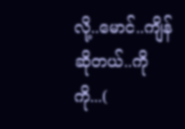လို့..မောင်..ကျိန်ဆိုတယ်..ကိုကို...(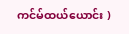ကင်မ်ထယ်ယောင်း )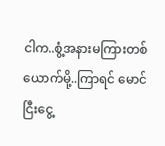ငါက..စွံ့အနားမကြားတစ်ယောက်မို့..ကြာရင် မောင် ငြီးငွေ့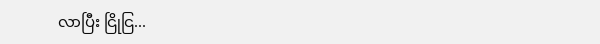လာပြီး ငြိုငြ...